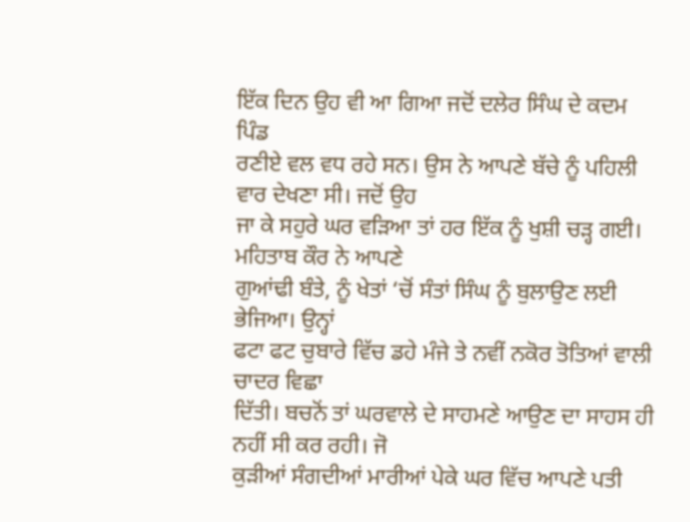ਇੱਕ ਦਿਨ ਉਹ ਵੀ ਆ ਗਿਆ ਜਦੋਂ ਦਲੇਰ ਸਿੰਘ ਦੇ ਕਦਮ ਪਿੰਡ
ਰਣੀਏ ਵਲ ਵਧ ਰਹੇ ਸਨ। ਉਸ ਨੇ ਆਪਣੇ ਬੱਚੇ ਨੂੰ ਪਹਿਲੀ ਵਾਰ ਦੇਖਣਾ ਸੀ। ਜਦੋਂ ਉਹ
ਜਾ ਕੇ ਸਹੁਰੇ ਘਰ ਵੜਿਆ ਤਾਂ ਹਰ ਇੱਕ ਨੂੰ ਖੁਸ਼ੀ ਚੜ੍ਹ ਗਈ। ਮਹਿਤਾਬ ਕੌਰ ਨੇ ਆਪਣੇ
ਗੁਆਂਢੀ ਬੰਤੇ, ਨੂੰ ਖੇਤਾਂ ‘ਚੋਂ ਸੰਤਾਂ ਸਿੰਘ ਨੂੰ ਬੁਲਾਉਣ ਲਈ ਭੇਜਿਆ। ਉਨ੍ਹਾਂ
ਫਟਾ ਫਟ ਚੁਬਾਰੇ ਵਿੱਚ ਡਹੇ ਮੰਜੇ ਤੇ ਨਵੀਂ ਨਕੋਰ ਤੋਤਿਆਂ ਵਾਲੀ ਚਾਦਰ ਵਿਛਾ
ਦਿੱਤੀ। ਬਚਨੋਂ ਤਾਂ ਘਰਵਾਲੇ ਦੇ ਸਾਹਮਣੇ ਆਉਣ ਦਾ ਸਾਹਸ ਹੀ ਨਹੀਂ ਸੀ ਕਰ ਰਹੀ। ਜੋ
ਕੁੜੀਆਂ ਸੰਗਦੀਆਂ ਮਾਰੀਆਂ ਪੇਕੇ ਘਰ ਵਿੱਚ ਆਪਣੇ ਪਤੀ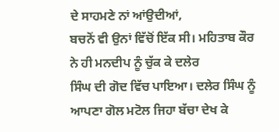ਦੇ ਸਾਹਮਣੇ ਨਾਂ ਆਂਉਦੀਆਂ,
ਬਚਨੋਂ ਵੀ ਉਨਾਂ ਵਿੱਚੋਂ ਇੱਕ ਸੀ। ਮਹਿਤਾਬ ਕੌਰ ਨੇ ਹੀ ਮਨਦੀਪ ਨੂੰ ਚੁੱਕ ਕੇ ਦਲੇਰ
ਸਿੰਘ ਦੀ ਗੋਦ ਵਿੱਚ ਪਾਇਆ। ਦਲੇਰ ਸਿੰਘ ਨੂੰ ਆਪਣਾ ਗੋਲ ਮਟੋਲ ਜਿਹਾ ਬੱਚਾ ਦੇਖ ਕੇ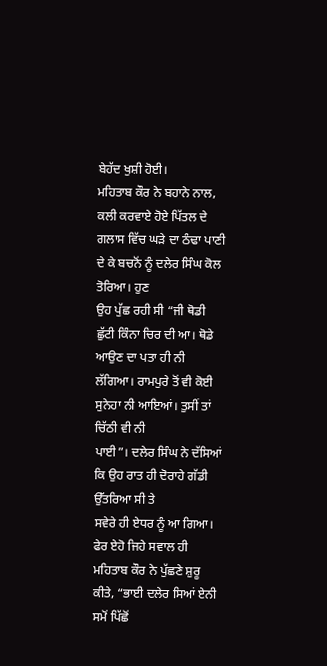ਬੇਹੱਦ ਖੁਸ਼ੀ ਹੋਈ।
ਮਹਿਤਾਬ ਕੌਰ ਨੇ ਬਹਾਨੇ ਨਾਲ, ਕਲੀ ਕਰਵਾਏ ਹੋਏ ਪਿੱਤਲ ਦੇ
ਗਲਾਸ ਵਿੱਚ ਘੜੇ ਦਾ ਠੰਢਾ ਪਾਣੀ ਦੇ ਕੇ ਬਚਨੋਂ ਨੂੰ ਦਲੇਰ ਸਿੰਘ ਕੋਲ ਤੋਰਿਆ। ਹੁਣ
ਉਹ ਪੁੱਛ ਰਹੀ ਸੀ “ਜੀ ਥੋਡੀ ਛੁੱਟੀ ਕਿੰਨਾ ਚਿਰ ਦੀ ਆ। ਥੋਡੇ ਆਉਣ ਦਾ ਪਤਾ ਹੀ ਨੀ
ਲੱਗਿਆ। ਰਾਮਪੁਰੇ ਤੋਂ ਵੀ ਕੋਈ ਸੁਨੇਹਾ ਨੀ ਆਇਆਂ। ਤੁਸੀਂ ਤਾਂ ਚਿੱਠੀ ਵੀ ਨੀ
ਪਾਈ”। ਦਲੇਰ ਸਿੰਘ ਨੇ ਦੱਸਿਆਂ ਕਿ ਉਹ ਰਾਤ ਹੀ ਦੋਰਾਹੇ ਗੱਡੀ ਉੱਤਰਿਆ ਸੀ ਤੇ
ਸਵੇਰੇ ਹੀ ਏਧਰ ਨੂੰ ਆ ਗਿਆ।
ਫੇਰ ਏਹੋ ਜਿਹੇ ਸਵਾਲ ਹੀ ਮਹਿਤਾਬ ਕੌਰ ਨੇ ਪੁੱਛਣੇ ਸ਼ੁਰੂ
ਕੀਤੇ, “ਭਾਈ ਦਲੇਰ ਸਿਆਂ ਏਨੀ ਸਮੋਂ ਪਿੱਛੋਂ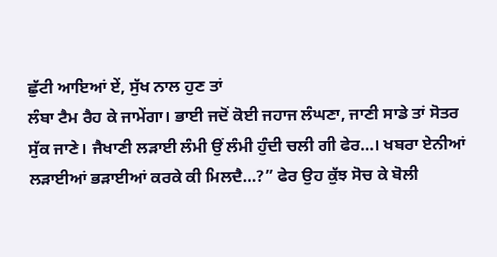ਛੁੱਟੀ ਆਇਆਂ ਏਂ, ਸੁੱਖ ਨਾਲ ਹੁਣ ਤਾਂ
ਲੰਬਾ ਟੈਮ ਰੈਹ ਕੇ ਜਾਮੇਂਗਾ। ਭਾਈ ਜਦੋਂ ਕੋਈ ਜਹਾਜ ਲੰਘਣਾ, ਜਾਣੀ ਸਾਡੇ ਤਾਂ ਸੋਤਰ
ਸੁੱਕ ਜਾਣੇ। ਜੈਖਾਣੀ ਲੜਾਈ ਲੰਮੀ ਉਂ ਲੰਮੀ ਹੁੰਦੀ ਚਲੀ ਗੀ ਫੇਰ…। ਖਬਰਾ ਏਨੀਆਂ
ਲੜਾਈਆਂ ਭੜਾਈਆਂ ਕਰਕੇ ਕੀ ਮਿਲਦੈ…?” ਫੇਰ ਉਹ ਕੁੱਝ ਸੋਚ ਕੇ ਬੋਲੀ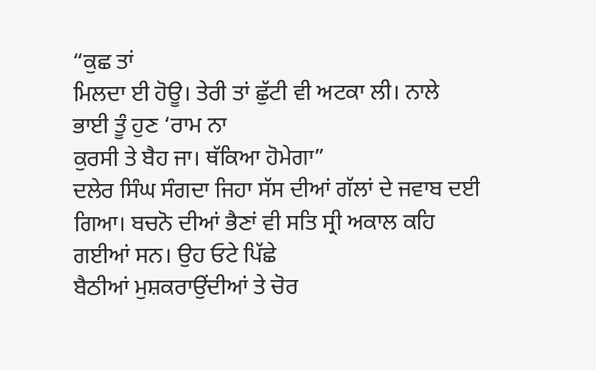“ਕੁਛ ਤਾਂ
ਮਿਲਦਾ ਈ ਹੋਊ। ਤੇਰੀ ਤਾਂ ਛੁੱਟੀ ਵੀ ਅਟਕਾ ਲੀ। ਨਾਲੇ ਭਾਈ ਤੂੰ ਹੁਣ ‘ਰਾਮ ਨਾ
ਕੁਰਸੀ ਤੇ ਬੈਹ ਜਾ। ਥੱਕਿਆ ਹੋਮੇਗਾ”
ਦਲੇਰ ਸਿੰਘ ਸੰਗਦਾ ਜਿਹਾ ਸੱਸ ਦੀਆਂ ਗੱਲਾਂ ਦੇ ਜਵਾਬ ਦਈ
ਗਿਆ। ਬਚਨੋ ਦੀਆਂ ਭੈਣਾਂ ਵੀ ਸਤਿ ਸ੍ਰੀ ਅਕਾਲ ਕਹਿ ਗਈਆਂ ਸਨ। ਉਹ ਓਟੇ ਪਿੱਛੇ
ਬੈਠੀਆਂ ਮੁਸ਼ਕਰਾਉਂਦੀਆਂ ਤੇ ਚੋਰ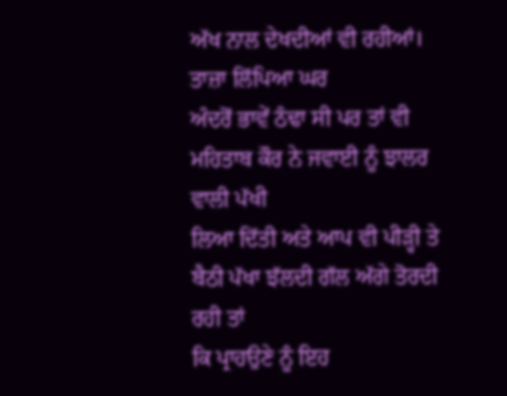ਅੱਖ ਨਾਲ ਦੇਖਦੀਆਂ ਵੀ ਰਹੀਆਂ। ਤਾਜ਼ਾ ਲਿੱਪਿਆ ਘਰ
ਅੰਦਰੋਂ ਭਾਵੇਂ ਠੰਢਾ ਸੀ ਪਰ ਤਾਂ ਵੀ ਮਹਿਤਾਬ ਕੌਰ ਨੇ ਜਵਾਈ ਨੂੰ ਝਾਲਰ ਵਾਲੀ ਪੱਖੀ
ਲਿਆ ਦਿੱਤੀ ਅਤੇ ਆਪ ਵੀ ਪੀੜ੍ਹੀ ਤੇ ਬੈਠੀ ਪੱਖਾ ਝੱਲਦੀ ਗੱਲ ਅੱਗੇ ਤੋਰਦੀ ਰਹੀ ਤਾਂ
ਕਿ ਪ੍ਰਾਹਉਣੇ ਨੂੰ ਇਹ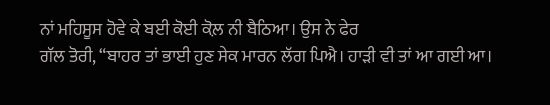ਨਾਂ ਮਹਿਸੂਸ ਹੋਵੇ ਕੇ ਬਈ ਕੋਈ ਕੋਲ਼ ਨੀ ਬੈਠਿਆ। ਉਸ ਨੇ ਫੇਰ
ਗੱਲ ਤੋਰੀ, “ਬਾਹਰ ਤਾਂ ਭਾਈ ਹੁਣ ਸੇਕ ਮਾਰਨ ਲੱਗ ਪਿਐ। ਹਾੜੀ ਵੀ ਤਾਂ ਆ ਗਈ ਆ।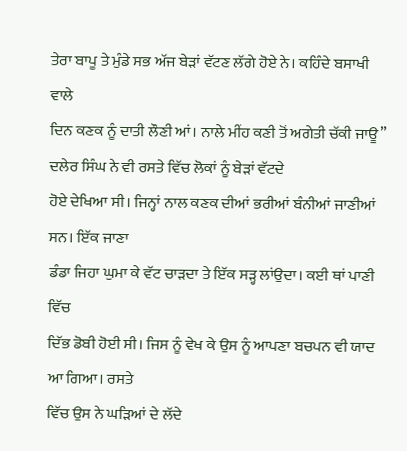ਤੇਰਾ ਬਾਪੂ ਤੇ ਮੁੰਡੇ ਸਭ ਅੱਜ ਬੇੜਾਂ ਵੱਟਣ ਲੱਗੇ ਹੋਏ ਨੇ। ਕਹਿੰਦੇ ਬਸਾਖੀ ਵਾਲੇ
ਦਿਨ ਕਣਕ ਨੂੰ ਦਾਤੀ ਲੌਣੀ ਆਂ। ਨਾਲੇ ਮੀਂਹ ਕਣੀ ਤੋਂ ਅਗੇਤੀ ਚੱਕੀ ਜਾਊ”
ਦਲੇਰ ਸਿੰਘ ਨੇ ਵੀ ਰਸਤੇ ਵਿੱਚ ਲੋਕਾਂ ਨੂੰ ਬੇੜਾਂ ਵੱਟਦੇ
ਹੋਏ ਦੇਖਿਆ ਸੀ। ਜਿਨ੍ਹਾਂ ਨਾਲ ਕਣਕ ਦੀਆਂ ਭਰੀਆਂ ਬੰਨੀਆਂ ਜਾਣੀਆਂ ਸਨ। ਇੱਕ ਜਾਣਾ
ਡੰਡਾ ਜਿਹਾ ਘੁਮਾ ਕੇ ਵੱਟ ਚਾੜਦਾ ਤੇ ਇੱਕ ਸੜ੍ਹ ਲਾਂਉਦਾ। ਕਈ ਥਾਂ ਪਾਣੀ ਵਿੱਚ
ਦਿੱਭ ਡੋਬੀ ਹੋਈ ਸੀ। ਜਿਸ ਨੂੰ ਵੇਖ ਕੇ ਉਸ ਨੂੰ ਆਪਣਾ ਬਚਪਨ ਵੀ ਯਾਦ ਆ ਗਿਆ। ਰਸਤੇ
ਵਿੱਚ ਉਸ ਨੇ ਘੜਿਆਂ ਦੇ ਲੱਦੇ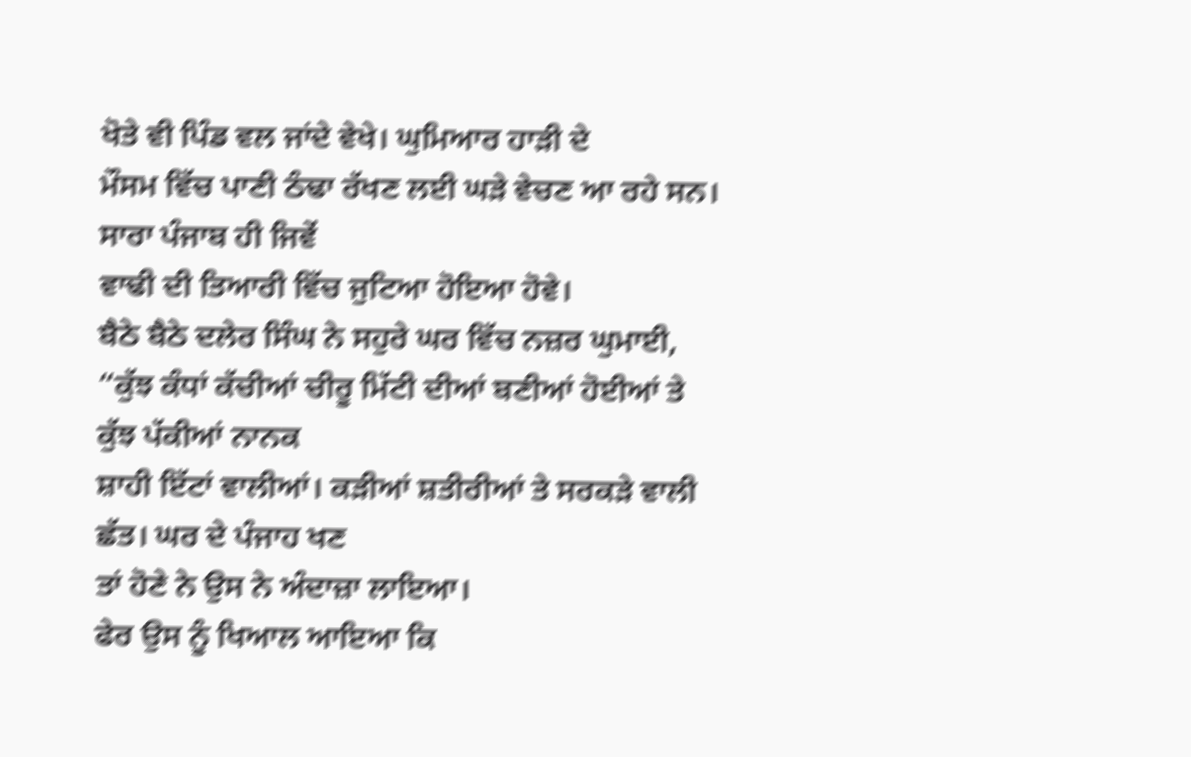ਖੋਤੇ ਵੀ ਪਿੰਡ ਵਲ ਜਾਂਦੇ ਵੇਖੇ। ਘੁਮਿਆਰ ਹਾੜੀ ਦੇ
ਮੌਸਮ ਵਿੱਚ ਪਾਣੀ ਠੰਢਾ ਰੱਖਣ ਲਈ ਘੜੇ ਵੇਚਣ ਆ ਰਹੇ ਸਨ। ਸਾਰਾ ਪੰਜਾਬ ਹੀ ਜਿਵੇਂ
ਵਾਢੀ ਦੀ ਤਿਆਰੀ ਵਿੱਚ ਜੁਟਿਆ ਹੋਇਆ ਹੋਵੇ।
ਬੈਠੇ ਬੈਠੇ ਦਲੇਰ ਸਿੰਘ ਨੇ ਸਹੁਰੇ ਘਰ ਵਿੱਚ ਨਜ਼ਰ ਘੁਮਾਈ,
“ਕੁੱਝ ਕੰਧਾਂ ਕੱਚੀਆਂ ਚੀਰੂ ਮਿੱਟੀ ਦੀਆਂ ਬਣੀਆਂ ਹੋਈਆਂ ਤੇ ਕੁੱਝ ਪੱਕੀਆਂ ਨਾਨਕ
ਸ਼ਾਹੀ ਇੱਟਾਂ ਵਾਲੀਆਂ। ਕੜੀਆਂ ਸ਼ਤੀਰੀਆਂ ਤੇ ਸਰਕੜੇ ਵਾਲੀ ਛੱਤ। ਘਰ ਦੇ ਪੰਜਾਹ ਖਣ
ਤਾਂ ਹੋਣੇ ਨੇ ਉਸ ਨੇ ਅੰਦਾਜ਼ਾ ਲਾਇਆ।
ਫੇਰ ਉਸ ਨੂੰ ਖਿਆਲ ਆਇਆ ਕਿ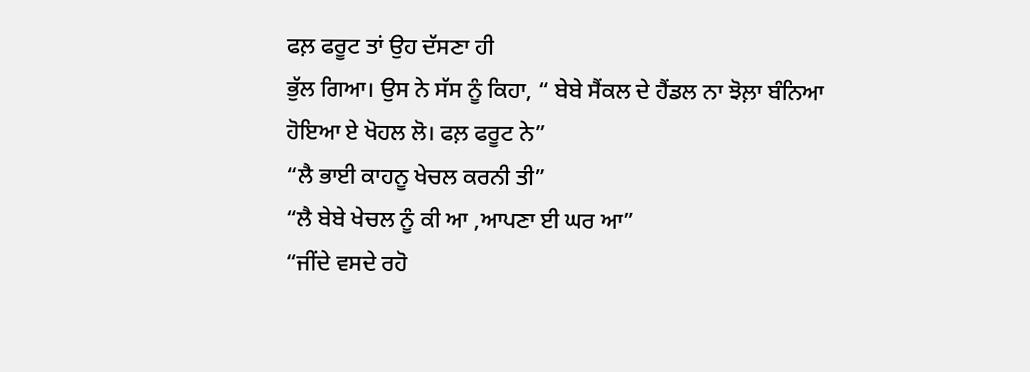ਫਲ਼ ਫਰੂਟ ਤਾਂ ਉਹ ਦੱਸਣਾ ਹੀ
ਭੁੱਲ ਗਿਆ। ਉਸ ਨੇ ਸੱਸ ਨੂੰ ਕਿਹਾ, “ ਬੇਬੇ ਸੈਂਕਲ ਦੇ ਹੈਂਡਲ ਨਾ ਝੋਲ਼ਾ ਬੰਨਿਆ
ਹੋਇਆ ਏ ਖੋਹਲ ਲੋ। ਫਲ਼ ਫਰੂਟ ਨੇ”
“ਲੈ ਭਾਈ ਕਾਹਨੂ ਖੇਚਲ ਕਰਨੀ ਤੀ”
“ਲੈ ਬੇਬੇ ਖੇਚਲ ਨੂੰ ਕੀ ਆ ,ਆਪਣਾ ਈ ਘਰ ਆ”
“ਜੀਂਦੇ ਵਸਦੇ ਰਹੋ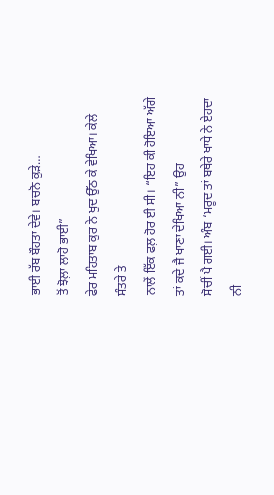ਭਾਈ ਰੱਬ ਬੌਹਤਾ ਦੇਵੇ। ਬਚਨੋ ਕੁੜੇ…
ਤੋਂ ਝੋਲ਼ਾ ਲਾਹੋ ਭਾਈ”
ਫੇਰ ਮਹਿਤਾਬ ਕੁਰ ਨੇ ਖੁਦ ਉੱਠ ਕੇ ਵੇਖਿਆ। ਕੇਲੇ ਸੰਤਰੇ ਤੇ
ਨਾਲੇਂ ਇੱਕ ਫਲ਼ ਹੋਰ ਈ ਸੀ। “ਇਹ ਕੀ ਹੋਇਆ ਅੱਗੇ ਤਾਂ ਕਦੇ ਜੈ ਖਾਣਾ ਦੇਖਿਆ ਨੀ” ਉਹ
ਸੋਚੀਂ ਪੈ ਗਈ। ਅੰਬ ‘ਮਰੂਦ ਤਾਂ ਬਥੇਰੇ ਖਾਧੇ ਨੇ ਏਹਦਾ ਨੀ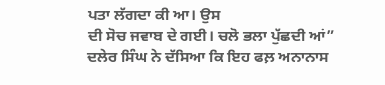ਪਤਾ ਲੱਗਦਾ ਕੀ ਆ। ਉਸ
ਦੀ ਸੋਚ ਜਵਾਬ ਦੇ ਗਈ। ਚਲੋ ਭਲਾ ਪੁੱਛਦੀ ਆਂ”
ਦਲੇਰ ਸਿੰਘ ਨੇ ਦੱਸਿਆ ਕਿ ਇਹ ਫਲ਼ ਅਨਾਨਾਸ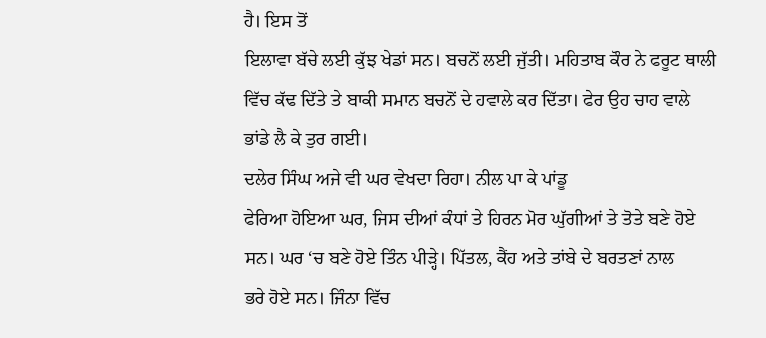ਹੈ। ਇਸ ਤੋਂ
ਇਲਾਵਾ ਬੱਚੇ ਲਈ ਕੁੱਝ ਖੇਡਾਂ ਸਨ। ਬਚਨੋਂ ਲਈ ਜੁੱਤੀ। ਮਹਿਤਾਬ ਕੌਰ ਨੇ ਫਰੂਟ ਥਾਲੀ
ਵਿੱਚ ਕੱਢ ਦਿੱਤੇ ਤੇ ਬਾਕੀ ਸਮਾਨ ਬਚਨੋਂ ਦੇ ਹਵਾਲੇ ਕਰ ਦਿੱਤਾ। ਫੇਰ ਉਹ ਚਾਹ ਵਾਲੇ
ਭਾਂਡੇ ਲੈ ਕੇ ਤੁਰ ਗਈ।
ਦਲੇਰ ਸਿੰਘ ਅਜੇ ਵੀ ਘਰ ਵੇਖਦਾ ਰਿਹਾ। ਨੀਲ ਪਾ ਕੇ ਪਾਂਡੂ
ਫੇਰਿਆ ਹੋਇਆ ਘਰ, ਜਿਸ ਦੀਆਂ ਕੰਧਾਂ ਤੇ ਹਿਰਨ ਮੋਰ ਘੁੱਗੀਆਂ ਤੇ ਤੋਤੇ ਬਣੇ ਹੋਏ
ਸਨ। ਘਰ ‘ਚ ਬਣੇ ਹੋਏ ਤਿੰਨ ਪੀੜ੍ਹੇ। ਪਿੱਤਲ, ਕੈਂਹ ਅਤੇ ਤਾਂਬੇ ਦੇ ਬਰਤਣਾਂ ਨਾਲ
ਭਰੇ ਹੋਏ ਸਨ। ਜਿੰਨਾ ਵਿੱਚ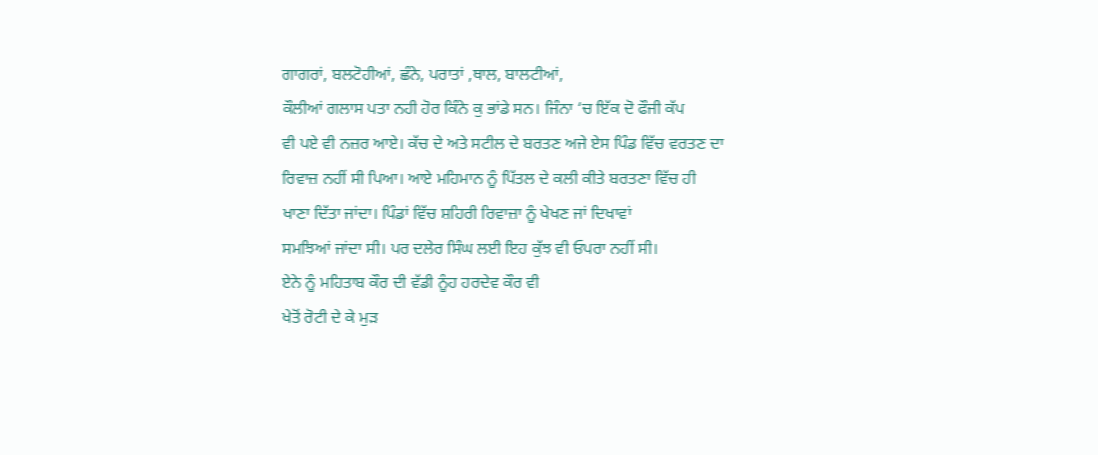ਗਾਗਰਾਂ, ਬਲਟੋਹੀਆਂ, ਛੰਨੇ, ਪਰਾਤਾਂ ,ਥਾਲ, ਬਾਲਟੀਆਂ,
ਕੌਲੀਆਂ ਗਲਾਸ ਪਤਾ ਨਹੀ ਹੋਰ ਕਿੰਨੇ ਕੁ ਭਾਂਡੇ ਸਨ। ਜਿੰਨਾ ‘ਚ ਇੱਕ ਦੋ ਫੌਜੀ ਕੱਪ
ਵੀ ਪਏ ਵੀ ਨਜ਼ਰ ਆਏ। ਕੱਚ ਦੇ ਅਤੇ ਸਟੀਲ ਦੇ ਬਰਤਣ ਅਜੇ ਏਸ ਪਿੰਡ ਵਿੱਚ ਵਰਤਣ ਦਾ
ਰਿਵਾਜ਼ ਨਹੀਂ ਸੀ ਪਿਆ। ਆਏ ਮਹਿਮਾਨ ਨੂੰ ਪਿੱਤਲ ਦੇ ਕਲੀ ਕੀਤੇ ਬਰਤਣਾ ਵਿੱਚ ਹੀ
ਖਾਣਾ ਦਿੱਤਾ ਜਾਂਦਾ। ਪਿੰਡਾਂ ਵਿੱਚ ਸ਼ਹਿਰੀ ਰਿਵਾਜ਼ਾ ਨੂੰ ਖੇਖਣ ਜਾਂ ਦਿਖਾਵਾਂ
ਸਮਝਿਆਂ ਜਾਂਦਾ ਸੀ। ਪਰ ਦਲੇਰ ਸਿੰਘ ਲਈ ਇਹ ਕੁੱਝ ਵੀ ਓਪਰਾ ਨਹੀਂ ਸੀ।
ਏਨੇ ਨੂੰ ਮਹਿਤਾਬ ਕੌਰ ਦੀ ਵੱਡੀ ਨੂੰਹ ਹਰਦੇਵ ਕੌਰ ਵੀ
ਖੇਤੋਂ ਰੋਟੀ ਦੇ ਕੇ ਮੁੜ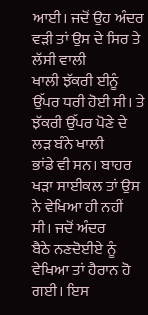ਆਈ। ਜਦੋਂ ਉਹ ਅੰਦਰ ਵੜੀ ਤਾਂ ਉਸ ਦੇ ਸਿਰ ਤੇ ਲੱਸੀ ਵਾਲੀ
ਖਾਲੀ ਝੱਕਰੀ ਈਨੂੰ ਉੱਪਰ ਧਰੀ ਹੋਈ ਸੀ। ਤੇ ਝੱਕਰੀ ਉੱਪਰ ਪੋਣੇ ਦੇ ਲੜ ਬੰਨੇ ਖਾਲੀ
ਭਾਂਡੇ ਵੀ ਸਨ। ਬਾਹਰ ਖੜਾ ਸਾਈਕਲ ਤਾਂ ਉਸ ਨੇ ਵੇਖਿਆ ਹੀ ਨਹੀਂ ਸੀ। ਜਦੋਂ ਅੰਦਰ
ਬੈਠੇ ਨਣਦੋਈਏ ਨੂੰ ਵੇਖਿਆ ਤਾਂ ਹੈਰਾਨ ਹੋ ਗਈ। ਇਸ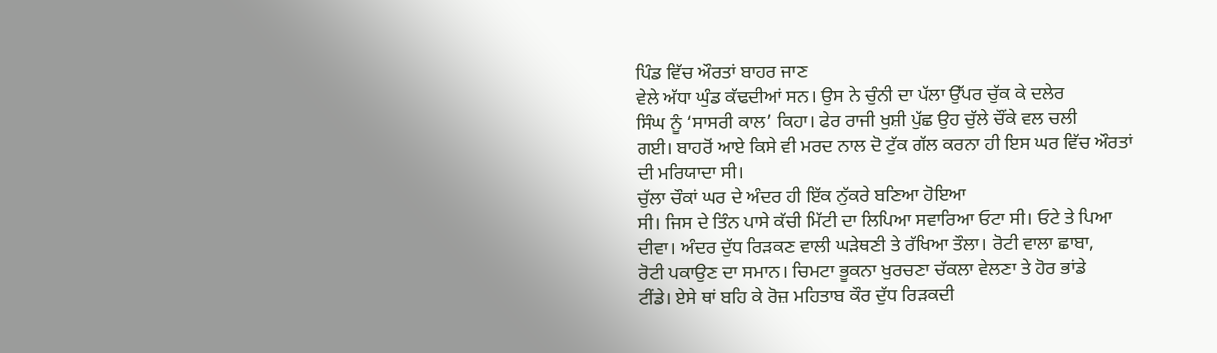ਪਿੰਡ ਵਿੱਚ ਔਰਤਾਂ ਬਾਹਰ ਜਾਣ
ਵੇਲੇ ਅੱਧਾ ਘੁੰਡ ਕੱਢਦੀਆਂ ਸਨ। ਉਸ ਨੇ ਚੁੰਨੀ ਦਾ ਪੱਲਾ ਉੱਪਰ ਚੁੱਕ ਕੇ ਦਲੇਰ
ਸਿੰਘ ਨੂੰ ‘ਸਾਸਰੀ ਕਾਲ’ ਕਿਹਾ। ਫੇਰ ਰਾਜੀ ਖੁਸ਼ੀ ਪੁੱਛ ਉਹ ਚੁੱਲੇ ਚੌਂਕੇ ਵਲ ਚਲੀ
ਗਈ। ਬਾਹਰੋਂ ਆਏ ਕਿਸੇ ਵੀ ਮਰਦ ਨਾਲ ਦੋ ਟੁੱਕ ਗੱਲ ਕਰਨਾ ਹੀ ਇਸ ਘਰ ਵਿੱਚ ਔਰਤਾਂ
ਦੀ ਮਰਿਯਾਦਾ ਸੀ।
ਚੁੱਲਾ ਚੌਕਾਂ ਘਰ ਦੇ ਅੰਦਰ ਹੀ ਇੱਕ ਨੁੱਕਰੇ ਬਣਿਆ ਹੋਇਆ
ਸੀ। ਜਿਸ ਦੇ ਤਿੰਨ ਪਾਸੇ ਕੱਚੀ ਮਿੱਟੀ ਦਾ ਲਿਪਿਆ ਸਵਾਰਿਆ ਓਟਾ ਸੀ। ਓਟੇ ਤੇ ਪਿਆ
ਦੀਵਾ। ਅੰਦਰ ਦੁੱਧ ਰਿੜਕਣ ਵਾਲੀ ਘੜੇਥਣੀ ਤੇ ਰੱਖਿਆ ਤੌਲਾ। ਰੋਟੀ ਵਾਲਾ ਛਾਬਾ,
ਰੋਟੀ ਪਕਾਉਣ ਦਾ ਸਮਾਨ। ਚਿਮਟਾ ਭੂਕਨਾ ਖੁਰਚਣਾ ਚੱਕਲਾ ਵੇਲਣਾ ਤੇ ਹੋਰ ਭਾਂਡੇ
ਟੀਂਡੇ। ਏਸੇ ਥਾਂ ਬਹਿ ਕੇ ਰੋਜ਼ ਮਹਿਤਾਬ ਕੌਰ ਦੁੱਧ ਰਿੜਕਦੀ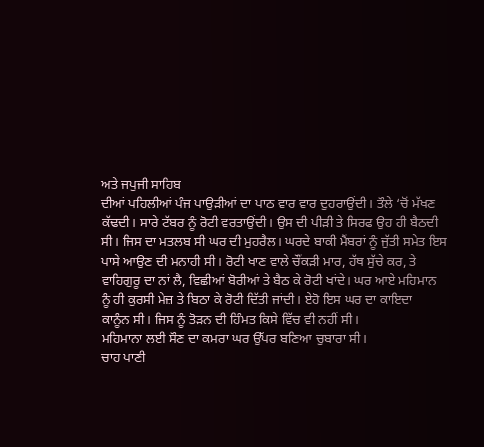ਅਤੇ ਜਪੁਜੀ ਸਾਹਿਬ
ਦੀਆਂ ਪਹਿਲੀਆਂ ਪੰਜ ਪਾਉੜੀਆਂ ਦਾ ਪਾਠ ਵਾਰ ਵਾਰ ਦੁਹਰਾਉਂਦੀ। ਤੌਲੇ ‘ਚੋਂ ਮੱਖਣ
ਕੱਢਦੀ। ਸਾਰੇ ਟੱਬਰ ਨੂੰ ਰੋਟੀ ਵਰਤਾਉਂਦੀ। ਉਸ ਦੀ ਪੀੜੀ ਤੇ ਸਿਰਫ ਉਹ ਹੀ ਬੈਠਦੀ
ਸੀ। ਜਿਸ ਦਾ ਮਤਲਬ ਸੀ ਘਰ ਦੀ ਮੁਹਰੈਲ। ਘਰਦੇ ਬਾਕੀ ਮੈਂਬਰਾਂ ਨੂੰ ਜੁੱਤੀ ਸਮੇਤ ਇਸ
ਪਾਸੇ ਆਉਣ ਦੀ ਮਨਾਹੀ ਸੀ। ਰੋਟੀ ਖਾਣ ਵਾਲੇ ਚੌਂਕੜੀ ਮਾਰ, ਹੱਥ ਸੁੱਚੇ ਕਰ, ਤੇ
ਵਾਹਿਗੁਰੂ ਦਾ ਨਾਂ ਲੈ, ਵਿਛੀਆਂ ਬੋਰੀਆਂ ਤੇ ਬੈਠ ਕੇ ਰੋਟੀ ਖਾਂਦੇ। ਘਰ ਆਏ ਮਹਿਮਾਨ
ਨੂੰ ਹੀ ਕੁਰਸੀ ਮੇਜ਼ ਤੇ ਬਿਠਾ ਕੇ ਰੋਟੀ ਦਿੱਤੀ ਜਾਂਦੀ। ਏਹੋ ਇਸ ਘਰ ਦਾ ਕਾਇਦਾ
ਕਾਨੂੰਨ ਸੀ। ਜਿਸ ਨੂੰ ਤੋੜਨ ਦੀ ਹਿੰਮਤ ਕਿਸੇ ਵਿੱਚ ਵੀ ਨਹੀਂ ਸੀ।
ਮਹਿਮਾਨਾ ਲਈ ਸੌਣ ਦਾ ਕਮਰਾ ਘਰ ਉੱਪਰ ਬਣਿਆ ਚੁਬਾਰਾ ਸੀ।
ਚਾਹ ਪਾਣੀ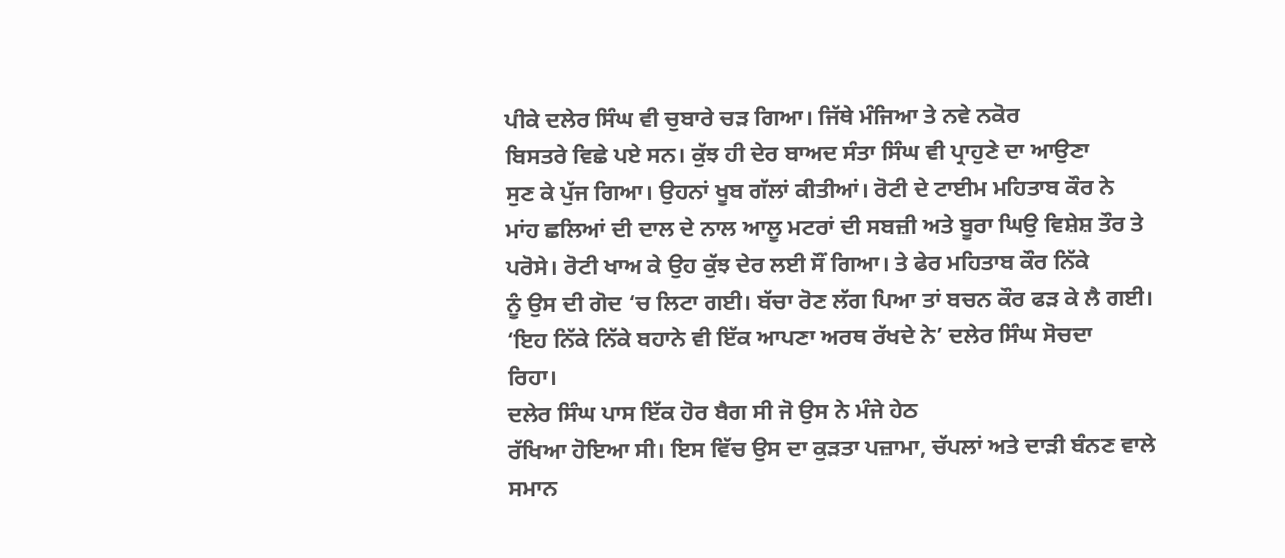ਪੀਕੇ ਦਲੇਰ ਸਿੰਘ ਵੀ ਚੁਬਾਰੇ ਚੜ ਗਿਆ। ਜਿੱਥੇ ਮੰਜਿਆ ਤੇ ਨਵੇ ਨਕੋਰ
ਬਿਸਤਰੇ ਵਿਛੇ ਪਏ ਸਨ। ਕੁੱਝ ਹੀ ਦੇਰ ਬਾਅਦ ਸੰਤਾ ਸਿੰਘ ਵੀ ਪ੍ਰਾਹੁਣੇ ਦਾ ਆਉਣਾ
ਸੁਣ ਕੇ ਪੁੱਜ ਗਿਆ। ਉਹਨਾਂ ਖੂਬ ਗੱਲਾਂ ਕੀਤੀਆਂ। ਰੋਟੀ ਦੇ ਟਾਈਮ ਮਹਿਤਾਬ ਕੌਰ ਨੇ
ਮਾਂਹ ਛਲਿਆਂ ਦੀ ਦਾਲ ਦੇ ਨਾਲ ਆਲੂ ਮਟਰਾਂ ਦੀ ਸਬਜ਼ੀ ਅਤੇ ਬੂਰਾ ਘਿਉ ਵਿਸ਼ੇਸ਼ ਤੌਰ ਤੇ
ਪਰੋਸੇ। ਰੋਟੀ ਖਾਅ ਕੇ ਉਹ ਕੁੱਝ ਦੇਰ ਲਈ ਸੌਂ ਗਿਆ। ਤੇ ਫੇਰ ਮਹਿਤਾਬ ਕੌਰ ਨਿੱਕੇ
ਨੂੰ ਉਸ ਦੀ ਗੋਦ ‘ਚ ਲਿਟਾ ਗਈ। ਬੱਚਾ ਰੋਣ ਲੱਗ ਪਿਆ ਤਾਂ ਬਚਨ ਕੌਰ ਫੜ ਕੇ ਲੈ ਗਈ।
‘ਇਹ ਨਿੱਕੇ ਨਿੱਕੇ ਬਹਾਨੇ ਵੀ ਇੱਕ ਆਪਣਾ ਅਰਥ ਰੱਖਦੇ ਨੇ’ ਦਲੇਰ ਸਿੰਘ ਸੋਚਦਾ
ਰਿਹਾ।
ਦਲੇਰ ਸਿੰਘ ਪਾਸ ਇੱਕ ਹੋਰ ਬੈਗ ਸੀ ਜੋ ਉਸ ਨੇ ਮੰਜੇ ਹੇਠ
ਰੱਖਿਆ ਹੋਇਆ ਸੀ। ਇਸ ਵਿੱਚ ਉਸ ਦਾ ਕੁੜਤਾ ਪਜ਼ਾਮਾ, ਚੱਪਲਾਂ ਅਤੇ ਦਾੜੀ ਬੰਨਣ ਵਾਲੇ
ਸਮਾਨ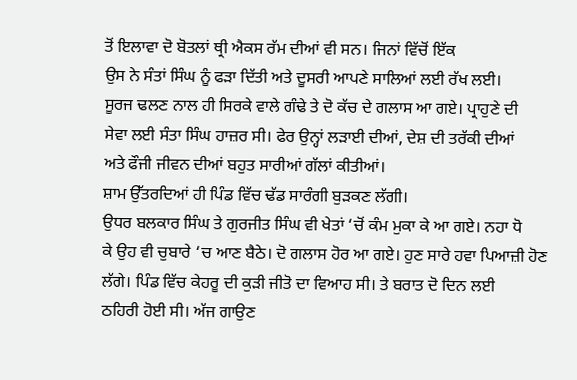ਤੋਂ ਇਲਾਵਾ ਦੋ ਬੋਤਲਾਂ ਥ੍ਰੀ ਐਕਸ ਰੱਮ ਦੀਆਂ ਵੀ ਸਨ। ਜਿਨਾਂ ਵਿੱਚੋਂ ਇੱਕ
ਉਸ ਨੇ ਸੰਤਾਂ ਸਿੰਘ ਨੂੰ ਫੜਾ ਦਿੱਤੀ ਅਤੇ ਦੂਸਰੀ ਆਪਣੇ ਸਾਲਿਆਂ ਲਈ ਰੱਖ ਲਈ।
ਸੂਰਜ ਢਲਣ ਨਾਲ ਹੀ ਸਿਰਕੇ ਵਾਲੇ ਗੰਢੇ ਤੇ ਦੋ ਕੱਚ ਦੇ ਗਲਾਸ ਆ ਗਏ। ਪ੍ਰਾਹੁਣੇ ਦੀ
ਸੇਵਾ ਲਈ ਸੰਤਾ ਸਿੰਘ ਹਾਜ਼ਰ ਸੀ। ਫੇਰ ਉਨ੍ਹਾਂ ਲੜਾਈ ਦੀਆਂ, ਦੇਸ਼ ਦੀ ਤਰੱਕੀ ਦੀਆਂ
ਅਤੇ ਫੌਜੀ ਜੀਵਨ ਦੀਆਂ ਬਹੁਤ ਸਾਰੀਆਂ ਗੱਲਾਂ ਕੀਤੀਆਂ।
ਸ਼ਾਮ ਉੱਤਰਦਿਆਂ ਹੀ ਪਿੰਡ ਵਿੱਚ ਢੱਡ ਸਾਰੰਗੀ ਬੁੜਕਣ ਲੱਗੀ।
ਉਧਰ ਬਲਕਾਰ ਸਿੰਘ ਤੇ ਗੁਰਜੀਤ ਸਿੰਘ ਵੀ ਖੇਤਾਂ ‘ਚੋਂ ਕੰਮ ਮੁਕਾ ਕੇ ਆ ਗਏ। ਨਹਾ ਧੋ
ਕੇ ਉਹ ਵੀ ਚੁਬਾਰੇ ‘ਚ ਆਣ ਬੈਠੇ। ਦੋ ਗਲਾਸ ਹੋਰ ਆ ਗਏ। ਹੁਣ ਸਾਰੇ ਹਵਾ ਪਿਆਜ਼ੀ ਹੋਣ
ਲੱਗੇ। ਪਿੰਡ ਵਿੱਚ ਕੇਹਰੂ ਦੀ ਕੁੜੀ ਜੀਤੋ ਦਾ ਵਿਆਹ ਸੀ। ਤੇ ਬਰਾਤ ਦੋ ਦਿਨ ਲਈ
ਠਹਿਰੀ ਹੋਈ ਸੀ। ਅੱਜ ਗਾਉਣ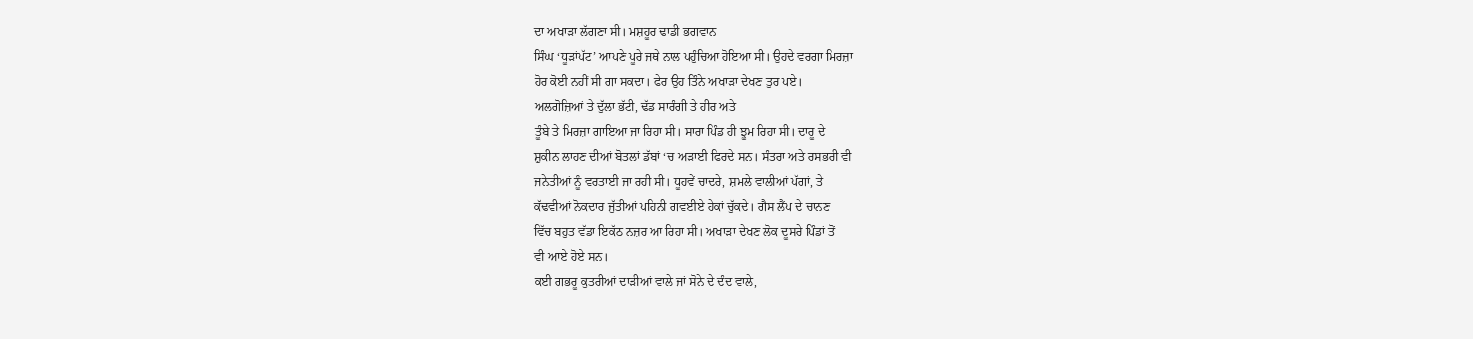ਦਾ ਅਖਾੜਾ ਲੱਗਣਾ ਸੀ। ਮਸ਼ਹੂਰ ਢਾਡੀ ਭਗਵਾਨ
ਸਿੰਘ ‘ਧੂੜਾਂਪੱਟ’ ਆਪਣੇ ਪੂਰੇ ਜਥੇ ਨਾਲ ਪਹੁੰਚਿਆ ਹੋਇਆ ਸੀ। ਉਹਦੇ ਵਰਗਾ ਮਿਰਜ਼ਾ
ਹੋਰ ਕੋਈ ਨਹੀਂ ਸੀ ਗਾ ਸਕਦਾ। ਫੇਰ ਉਹ ਤਿੰਨੇ ਅਖਾੜਾ ਦੇਖਣ ਤੁਰ ਪਏ।
ਅਲਗੋਜ਼ਿਆਂ ਤੇ ਦੁੱਲਾ ਭੱਟੀ, ਢੱਡ ਸਾਰੰਗੀ ਤੇ ਹੀਰ ਅਤੇ
ਤੂੰਬੇ ਤੇ ਮਿਰਜ਼ਾ ਗਾਇਆ ਜਾ ਰਿਹਾ ਸੀ। ਸਾਰਾ ਪਿੰਡ ਹੀ ਝੂਮ ਰਿਹਾ ਸੀ। ਦਾਰੂ ਦੇ
ਸ਼ੁਕੀਨ ਲਾਹਣ ਦੀਆਂ ਬੋਤਲਾਂ ਡੱਬਾਂ ‘ਚ ਅੜਾਈ ਫਿਰਦੇ ਸਨ। ਸੰਤਰਾ ਅਤੇ ਰਸਭਰੀ ਵੀ
ਜਨੇਤੀਆਂ ਨੂੰ ਵਰਤਾਈ ਜਾ ਰਹੀ ਸੀ। ਧੂਹਵੇਂ ਚਾਦਰੇ, ਸ਼ਮਲੇ ਵਾਲੀਆਂ ਪੱਗਾਂ, ਤੇ
ਕੱਢਵੀਆਂ ਨੋਕਦਾਰ ਜੁੱਤੀਆਂ ਪਹਿਨੀ ਗਵਈਏ ਹੇਕਾਂ ਚੁੱਕਦੇ। ਗੈਸ ਲੈਂਪ ਦੇ ਚਾਨਣ
ਵਿੱਚ ਬਹੁਤ ਵੱਡਾ ਇਕੱਠ ਨਜ਼ਰ ਆ ਰਿਹਾ ਸੀ। ਅਖਾੜਾ ਦੇਖਣ ਲੋਕ ਦੂਸਰੇ ਪਿੰਡਾਂ ਤੋਂ
ਵੀ ਆਏ ਹੋਏ ਸਨ।
ਕਈ ਗਭਰੂ ਕੁਤਰੀਆਂ ਦਾੜੀਆਂ ਵਾਲੇ ਜਾਂ ਸੋਨੇ ਦੇ ਦੰਦ ਵਾਲੇ,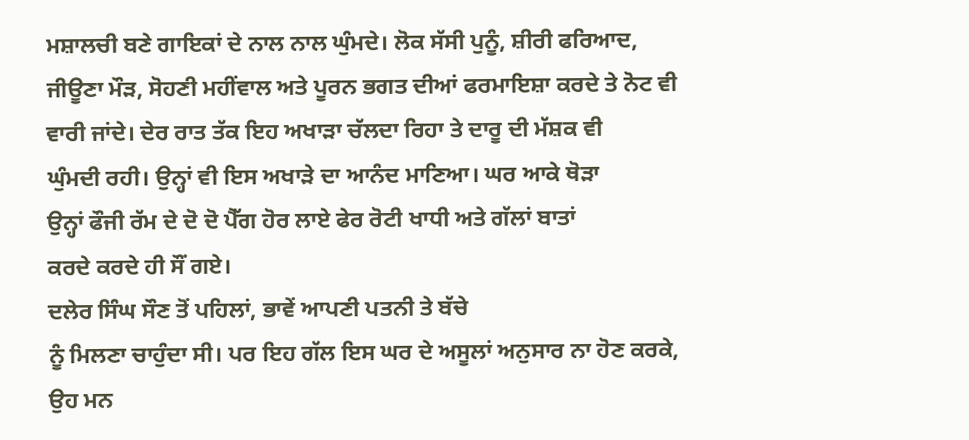ਮਸ਼ਾਲਚੀ ਬਣੇ ਗਾਇਕਾਂ ਦੇ ਨਾਲ ਨਾਲ ਘੁੰਮਦੇ। ਲੋਕ ਸੱਸੀ ਪੁਨੂੰ, ਸ਼ੀਰੀ ਫਰਿਆਦ,
ਜੀਊਣਾ ਮੌੜ, ਸੋਹਣੀ ਮਹੀਂਵਾਲ ਅਤੇ ਪੂਰਨ ਭਗਤ ਦੀਆਂ ਫਰਮਾਇਸ਼ਾ ਕਰਦੇ ਤੇ ਨੋਟ ਵੀ
ਵਾਰੀ ਜਾਂਦੇ। ਦੇਰ ਰਾਤ ਤੱਕ ਇਹ ਅਖਾੜਾ ਚੱਲਦਾ ਰਿਹਾ ਤੇ ਦਾਰੂ ਦੀ ਮੱਸ਼ਕ ਵੀ
ਘੁੰਮਦੀ ਰਹੀ। ਉਨ੍ਹਾਂ ਵੀ ਇਸ ਅਖਾੜੇ ਦਾ ਆਨੰਦ ਮਾਣਿਆ। ਘਰ ਆਕੇ ਥੋੜਾ
ਉਨ੍ਹਾਂ ਫੌਜੀ ਰੱਮ ਦੇ ਦੋ ਦੋ ਪੈੱਗ ਹੋਰ ਲਾਏ ਫੇਰ ਰੋਟੀ ਖਾਧੀ ਅਤੇ ਗੱਲਾਂ ਬਾਤਾਂ
ਕਰਦੇ ਕਰਦੇ ਹੀ ਸੌਂ ਗਏ।
ਦਲੇਰ ਸਿੰਘ ਸੌਣ ਤੋਂ ਪਹਿਲਾਂ, ਭਾਵੇਂ ਆਪਣੀ ਪਤਨੀ ਤੇ ਬੱਚੇ
ਨੂੰ ਮਿਲਣਾ ਚਾਹੁੰਦਾ ਸੀ। ਪਰ ਇਹ ਗੱਲ ਇਸ ਘਰ ਦੇ ਅਸੂਲਾਂ ਅਨੁਸਾਰ ਨਾ ਹੋਣ ਕਰਕੇ,
ਉਹ ਮਨ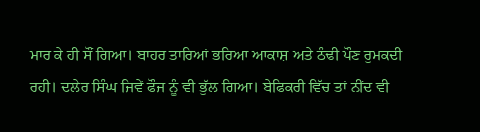ਮਾਰ ਕੇ ਹੀ ਸੌਂ ਗਿਆ। ਬਾਹਰ ਤਾਰਿਆਂ ਭਰਿਆ ਆਕਾਸ਼ ਅਤੇ ਠੰਢੀ ਪੌਣ ਰੁਮਕਦੀ
ਰਹੀ। ਦਲੇਰ ਸਿੰਘ ਜਿਵੇਂ ਫੌਜ ਨੂੰ ਵੀ ਭੁੱਲ ਗਿਆ। ਬੇਫਿਕਰੀ ਵਿੱਚ ਤਾਂ ਨੀਂਦ ਵੀ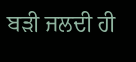ਬੜੀ ਜਲਦੀ ਹੀ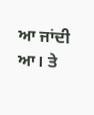ਆ ਜਾਂਦੀ ਆ। ਤੇ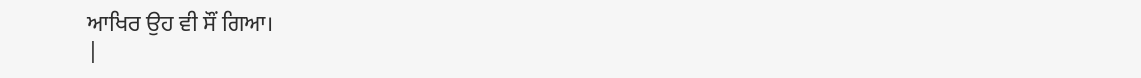ਆਖਿਰ ਉਹ ਵੀ ਸੌਂ ਗਿਆ।
|